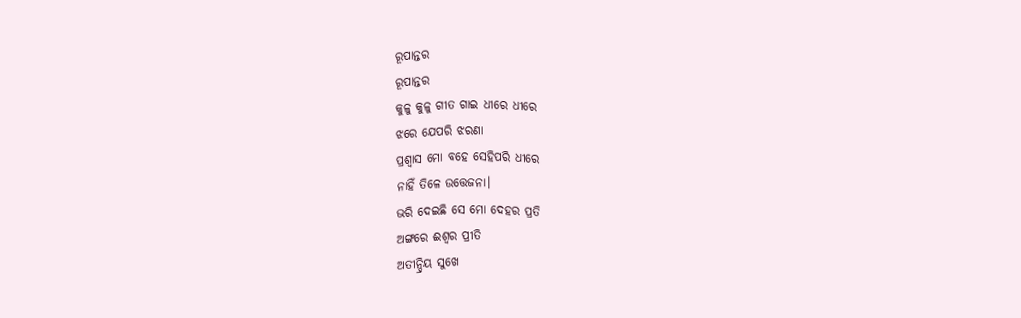ରୂପାନ୍ତର
ରୂପାନ୍ତର
କୁଳୁ କୁଳୁ ଗୀତ ଗାଇ ଧୀରେ ଧୀରେ
ଝରେ ଯେପରି ଝରଣା
ପ୍ରଶ୍ଵାସ ମୋ ବହେ ସେହିପରି ଧୀରେ
ନାହିଁ ତିଳେ ଉତ୍ତେଜନା।
ଭରି ଦେଇଛି ସେ ମୋ ଦେହର ପ୍ରତି
ଅଙ୍ଗରେ ଈଶ୍ୱର ପ୍ରୀତି
ଅତୀନ୍ଦ୍ରିୟ ସୁଖେ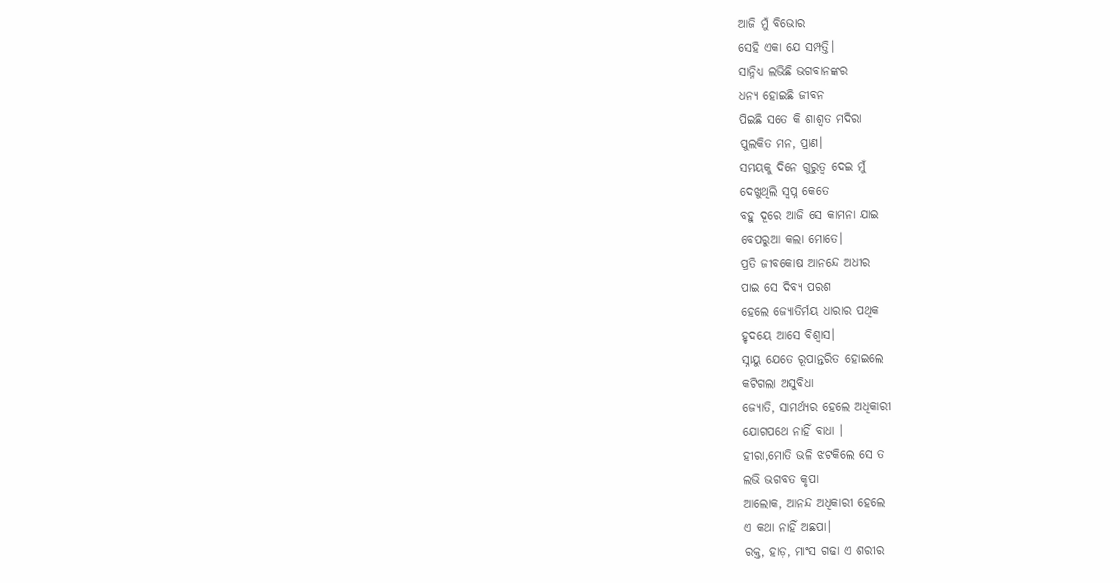ଆଜି ମୁଁ ବିଭୋର
ସେହି ଏକା ଯେ ସମ୍ପତ୍ତି।
ସାନ୍ନିଧ୍ୟ ଲଭିଛି ଭଗବାନଙ୍କର
ଧନ୍ୟ ହୋଇଛି ଜୀବନ
ପିଇଛି ସତେ କି ଶାଶ୍ବତ ମଦିରା
ପୁଲକିତ ମନ, ପ୍ରାଣ।
ସମୟକୁ ଦିନେ ଗୁରୁତ୍ବ ଦେଇ ମୁଁ
ଦେଖୁଥିଲି ସ୍ବପ୍ନ କେତେ
ବହୁ ଦୂରେ ଆଜି ସେ କାମନା ଯାଇ
ବେପରୁଆ କଲା ମୋତେ।
ପ୍ରତି ଜୀବକୋଷ ଆନନ୍ଦେ ଅଧୀର
ପାଇ ସେ ଦିବ୍ୟ ପରଶ
ହେଲେ ଜ୍ୟୋତିର୍ମୟ ଧାରାର ପଥିକ
ହୃଦୟେ ଆସେ ବିଶ୍ୱାସ।
ସ୍ନାୟୁ ଯେତେ ରୂପାନ୍ତରିତ ହୋଇଲେ
କଟିଗଲା ଅସୁବିଧା
ଜ୍ୟୋତି, ସାମର୍ଥ୍ୟର ହେଲେ ଅଧିକାରୀ
ଯୋଗପଥେ ନାହିଁ ବାଧା ।
ହୀରା,ମୋତି ଭଳି ଝଟକିଲେ ସେ ତ
ଲଭି ଭଗବତ କୃପା
ଆଲୋକ, ଆନନ୍ଦ ଅଧିକାରୀ ହେଲେ
ଏ କଥା ନାହିଁ ଅଛପା।
ରକ୍ତ, ହାଡ଼, ମାଂସ ଗଢା ଏ ଶରୀର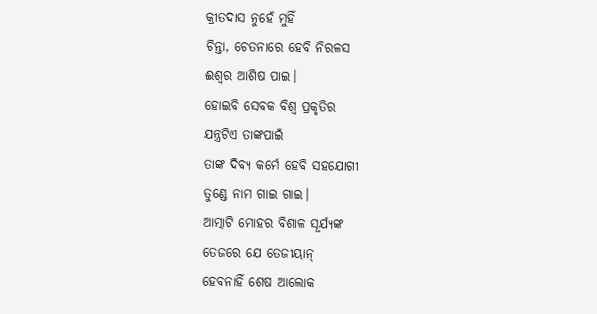କ୍ରୀତଦାସ ନୁହେଁ ମୁହିଁ
ଚିନ୍ତା, ଚେତନାରେ ହେବି ନିରଳସ
ଈଶ୍ୱର ଆଶିଷ ପାଇ।
ହୋଇବି ସେବକ ବିଶ୍ଵ ପ୍ରକୃତିର
ଯନ୍ତ୍ରଟିଏ ତାଙ୍କପାଇଁ
ତାଙ୍କ ଦିବ୍ୟ କର୍ମେ ହେବି ସହଯୋଗୀ
ତୁଣ୍ଡେ ନାମ ଗାଇ ଗାଇ।
ଆତ୍ମାଟି ମୋହର ବିଶାଳ ସୂର୍ଯ୍ୟଙ୍କ
ତେଜରେ ଯେ ତେଜୀୟାନ୍
ହେବନାହିଁ ଶେଷ ଆଲୋକ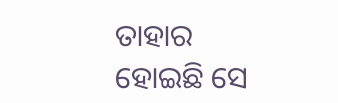ତାହାର
ହୋଇଛି ସେ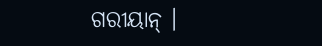ଗରୀୟାନ୍ ।